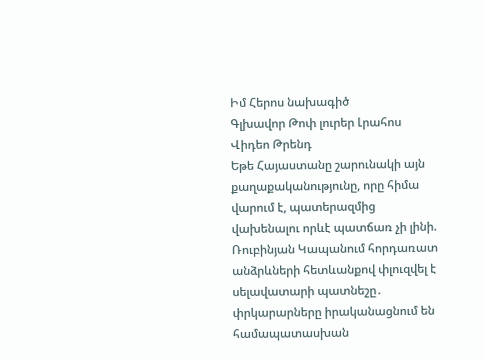Իմ Հերոս նախագիծ
Գլխավոր Թոփ լուրեր Լրահոս Վիդեո Թրենդ
Եթե Հայաստանը շարունակի այն քաղաքականությունը, որը հիմա վարում է, պատերազմից վախենալու որևէ պատճառ չի լինի. Ռուբինյան Կապանում հորդառատ անձրևների հետևանքով փլուզվել է սելավատարի պատնեշը․ փրկարարները իրականացնում են համապատասխան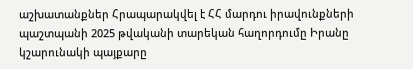աշխատանքներ Հրապարակվել է ՀՀ մարդու իրավունքների պաշտպանի 2025 թվականի տարեկան հաղորդումը Իրանը կշարունակի պայքարը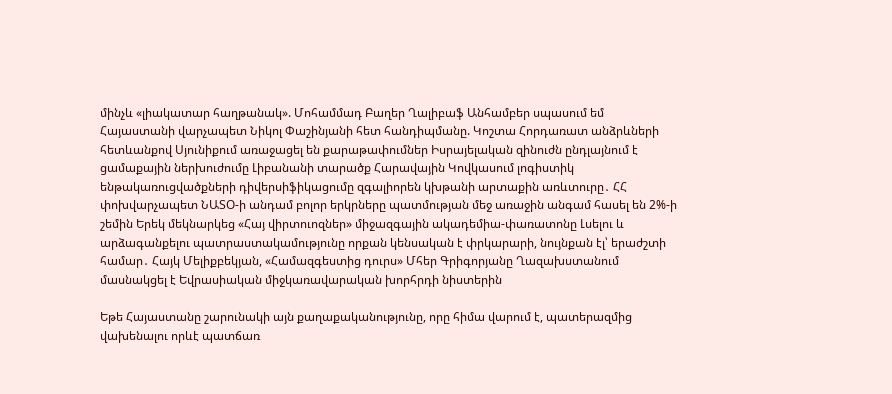մինչև «լիակատար հաղթանակ». Մոհամմադ Բաղեր Ղալիբաֆ Անհամբեր սպասում եմ Հայաստանի վարչապետ Նիկոլ Փաշինյանի հետ հանդիպմանը. Կոշտա Հորդառատ անձրևների հետևանքով Սյունիքում առաջացել են քարաթափումներ Իսրայելական զինուժն ընդլայնում է ցամաքային ներխուժումը Լիբանանի տարածք Հարավային Կովկասում լոգիստիկ ենթակառուցվածքների դիվերսիֆիկացումը զգալիորեն կխթանի արտաքին առևտուրը․ ՀՀ փոխվարչապետ ՆԱՏՕ-ի անդամ բոլոր երկրները պատմության մեջ առաջին անգամ հասել են 2%-ի շեմին Երեկ մեկնարկեց «Հայ վիրտուոզներ» միջազգային ակադեմիա-փառատոնը Լսելու և արձագանքելու պատրաստակամությունը որքան կենսական է փրկարարի, նույնքան էլ՝ երաժշտի համար․ Հայկ Մելիքբեկյան, «Համազգեստից դուրս» Մհեր Գրիգորյանը Ղազախստանում մասնակցել է Եվրասիական միջկառավարական խորհրդի նիստերին

Եթե Հայաստանը շարունակի այն քաղաքականությունը, որը հիմա վարում է, պատերազմից վախենալու որևէ պատճառ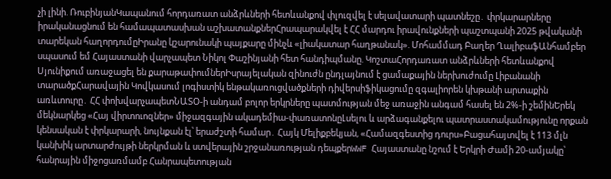չի լինի. ՌուբինյանԿապանում հորդառատ անձրևների հետևանքով փլուզվել է սելավատարի պատնեշը․ փրկարարները իրականացնում են համապատասխան աշխատանքներՀրապարակվել է ՀՀ մարդու իրավունքների պաշտպանի 2025 թվականի տարեկան հաղորդումըԻրանը կշարունակի պայքարը մինչև «լիակատար հաղթանակ». Մոհամմադ Բաղեր ՂալիբաֆԱնհամբեր սպասում եմ Հայաստանի վարչապետ Նիկոլ Փաշինյանի հետ հանդիպմանը. ԿոշտաՀորդառատ անձրևների հետևանքով Սյունիքում առաջացել են քարաթափումներԻսրայելական զինուժն ընդլայնում է ցամաքային ներխուժումը Լիբանանի տարածքՀարավային Կովկասում լոգիստիկ ենթակառուցվածքների դիվերսիֆիկացումը զգալիորեն կխթանի արտաքին առևտուրը․ ՀՀ փոխվարչապետՆԱՏՕ-ի անդամ բոլոր երկրները պատմության մեջ առաջին անգամ հասել են 2%-ի շեմինԵրեկ մեկնարկեց «Հայ վիրտուոզներ» միջազգային ակադեմիա-փառատոնըԼսելու և արձագանքելու պատրաստակամությունը որքան կենսական է փրկարարի, նույնքան էլ՝ երաժշտի համար․ Հայկ Մելիքբեկյան, «Համազգեստից դուրս»Բացահայտվել է 113 մլն կանխիկ արտարժույթի ներկրման և ստվերային շրջանառության դեպքերWWF Հայաստանը նշում է Երկրի Ժամի 20-ամյակը՝ հանրային միջոցառմամբ Հանրապետության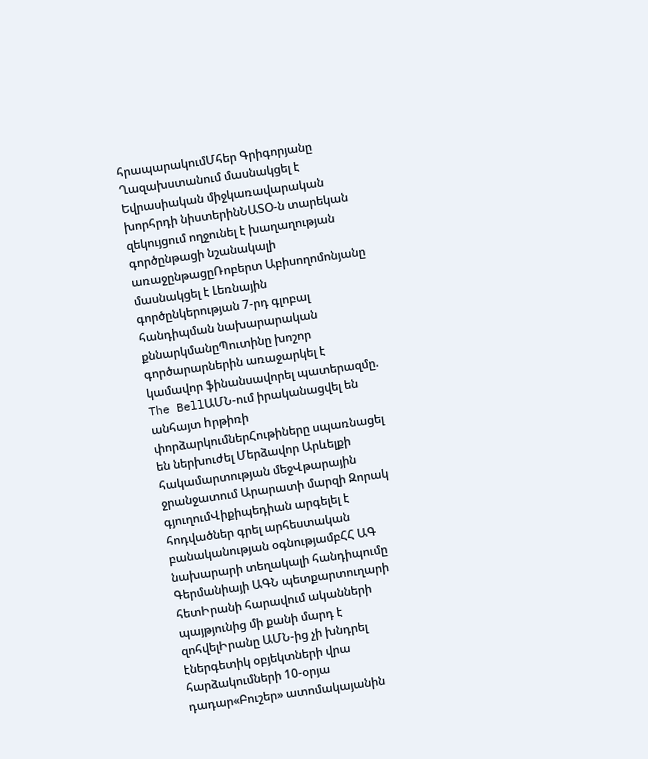հրապարակումՄհեր Գրիգորյանը Ղազախստանում մասնակցել է Եվրասիական միջկառավարական խորհրդի նիստերինՆԱՏՕ-ն տարեկան զեկույցում ողջունել է խաղաղության գործընթացի նշանակալի առաջընթացըՌոբերտ Աբիսողոմոնյանը մասնակցել է Լեռնային գործընկերության 7-րդ գլոբալ հանդիպման նախարարական քննարկմանըՊուտինը խոշոր գործարարներին առաջարկել է կամավոր ֆինանսավորել պատերազմը. The BellԱՄՆ-ում իրականացվել են անհայտ hրթիռի փորձարկումներՀութիները սպառնացել են ներխուժել Մերձավոր Արևելքի հակամարտության մեջՎթարային ջրանջատում Արարատի մարզի Զորակ գյուղումՎիքիպեդիան արգելել է հոդվածներ գրել արհեստական բանականության օգնությամբՀՀ ԱԳ նախարարի տեղակալի հանդիպումը Գերմանիայի ԱԳՆ պետքարտուղարի հետԻրանի հարավում ականների պայթյունից մի քանի մարդ է զոհվելԻրանը ԱՄՆ-ից չի խնդրել էներգետիկ օբյեկտների վրա հարձակումների 10-օրյա դադար«Բուշեր» ատոմակայանին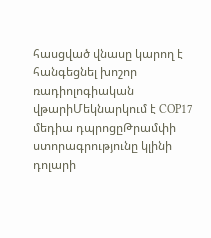հասցված վնասը կարող է հանգեցնել խոշոր ռադիոլոգիական վթարիՄեկնարկում է COP17 մեդիա դպրոցըԹրամփի ստորագրությունը կլինի դոլարի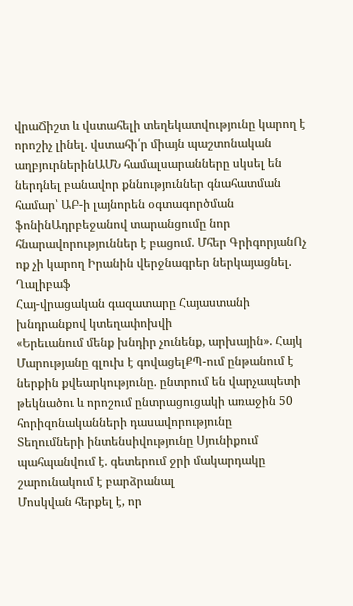վրաՃիշտ և վստահելի տեղեկատվությունը կարող է որոշիչ լինել. վստահի՛ր միայն պաշտոնական աղբյուրներինԱՄՆ համալսարանները սկսել են ներդնել բանավոր քննություններ գնահատման համար՝ ԱԲ-ի լայնորեն օգտագործման ֆոնինԱդրբեջանով տարանցումը նոր հնարավորություններ է բացում. Մհեր ԳրիգորյանՈչ ոք չի կարող Իրանին վերջնագրեր ներկայացնել. Ղալիբաֆ
Հայ-վրացական գազատարը Հայաստանի խնդրանքով կտեղափոխվի
«Երեւանում մենք խնդիր չունենք, արխային». Հայկ Մարությանը գլուխ է գովացելՔՊ-ում ընթանում է ներքին քվեարկությունը. ընտրում են վարչապետի թեկնածու և որոշում ընտրացուցակի առաջին 50 հորիզոնականների դասավորությունը
Տեղումների ինտենսիվությունը Սյունիքում պահպանվում է. գետերում ջրի մակարդակը շարունակում է բարձրանալ
Մոսկվան հերքել է, որ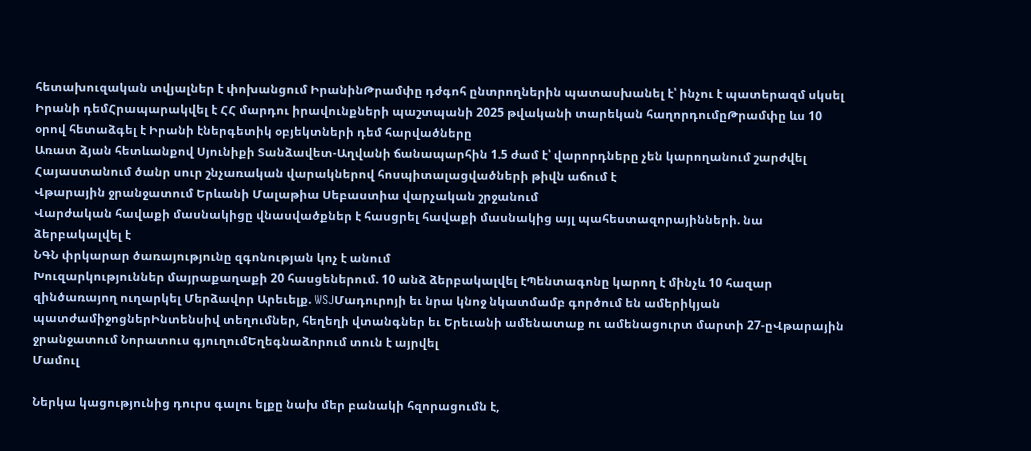հետախուզական տվյալներ է փոխանցում ԻրանինԹրամփը դժգոհ ընտրողներին պատասխանել է՝ ինչու է պատերազմ սկսել Իրանի դեմՀրապարակվել է ՀՀ մարդու իրավունքների պաշտպանի 2025 թվականի տարեկան հաղորդումըԹրամփը ևս 10 օրով հետաձգել է Իրանի էներգետիկ օբյեկտների դեմ հարվածները
Առատ ձյան հետևանքով Սյունիքի Տանձավետ-Աղվանի ճանապարհին 1.5 ժամ է՝ վարորդները չեն կարողանում շարժվել
Հայաստանում ծանր սուր շնչառական վարակներով հոսպիտալացվածների թիվն աճում է
Վթարային ջրանջատում Երևանի Մալաթիա Սեբաստիա վարչական շրջանում
Վարժական հավաքի մասնակիցը վնասվածքներ է հասցրել հավաքի մասնակից այլ պահեստազորայինների. նա ձերբակալվել է
ՆԳՆ փրկարար ծառայությունը զգոնության կոչ է անում
Խուզարկություններ մայրաքաղաքի 20 հասցեներում. 10 անձ ձերբակալվել էՊենտագոնը կարող է մինչև 10 հազար զինծառայող ուղարկել Մերձավոր Արեւելք. WSJՄադուրոյի եւ նրա կնոջ նկատմամբ գործում են ամերիկյան պատժամիջոցներԻնտենսիվ տեղումներ, հեղեղի վտանգներ եւ Երեւանի ամենատաք ու ամենացուրտ մարտի 27-ըՎթարային ջրանջատում Նորատուս գյուղումԵղեգնաձորում տուն է այրվել
Մամուլ

Ներկա կացությունից դուրս գալու ելքը նախ մեր բանակի հզորացումն է,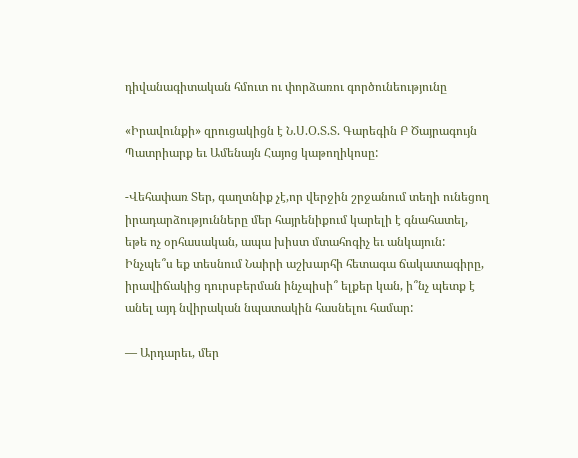դիվանագիտական հմուտ ու փորձառու գործունեությունը

«Իրավունքի» զրուցակիցն է Ն.Ս.Օ.Տ.Տ. Գարեգին Բ Ծայրագույն Պատրիարք եւ Ամենայն Հայոց կաթողիկոսը:

-Վեհափառ Տեր, գաղտնիք չէ,որ վերջին շրջանում տեղի ունեցող իրադարձությունները մեր հայրենիքում կարելի է գնահատել, եթե ոչ օրհասական, ապա խիստ մտահոգիչ եւ անկայուն: Ինչպե՞ս եք տեսնում Նաիրի աշխարհի հետագա ճակատագիրը, իրավիճակից դուրսբերման ինչպիսի՞ ելքեր կան, ի՞նչ պետք է անել այդ նվիրական նպատակին հասնելու համար:

— Արդարեւ, մեր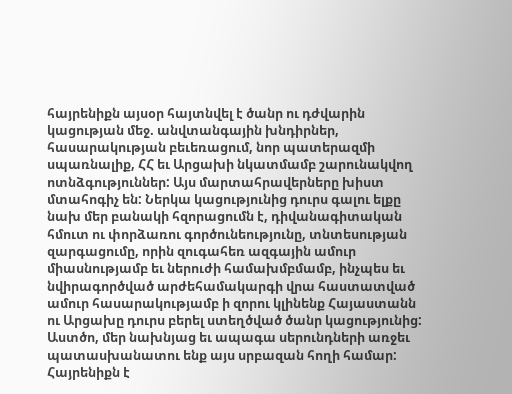հայրենիքն այսօր հայտնվել է ծանր ու դժվարին կացության մեջ. անվտանգային խնդիրներ, հասարակության բեւեռացում, նոր պատերազմի սպառնալիք, ՀՀ եւ Արցախի նկատմամբ շարունակվող ոտնձգություններ: Այս մարտահրավերները խիստ մտահոգիչ են: Ներկա կացությունից դուրս գալու ելքը նախ մեր բանակի հզորացումն է, դիվանագիտական հմուտ ու փորձառու գործունեությունը, տնտեսության զարգացումը, որին զուգահեռ ազգային ամուր միասնությամբ եւ ներուժի համախմբմամբ, ինչպես եւ նվիրագործված արժեհամակարգի վրա հաստատված ամուր հասարակությամբ ի զորու կլինենք Հայաստանն ու Արցախը դուրս բերել ստեղծված ծանր կացությունից: Աստծո, մեր նախնյաց եւ ապագա սերունդների առջեւ պատասխանատու ենք այս սրբազան հողի համար: Հայրենիքն է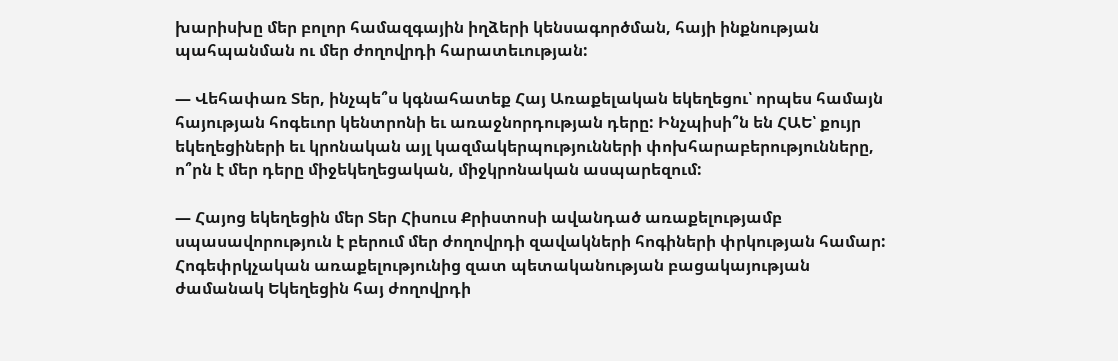խարիսխը մեր բոլոր համազգային իղձերի կենսագործման, հայի ինքնության պահպանման ու մեր ժողովրդի հարատեւության:

— Վեհափառ Տեր, ինչպե՞ս կգնահատեք Հայ Առաքելական եկեղեցու՝ որպես համայն հայության հոգեւոր կենտրոնի եւ առաջնորդության դերը: Ինչպիսի՞ն են ՀԱԵ՝ քույր եկեղեցիների եւ կրոնական այլ կազմակերպությունների փոխհարաբերությունները, ո՞րն է մեր դերը միջեկեղեցական, միջկրոնական ասպարեզում:

— Հայոց եկեղեցին մեր Տեր Հիսուս Քրիստոսի ավանդած առաքելությամբ սպասավորություն է բերում մեր ժողովրդի զավակների հոգիների փրկության համար: Հոգեփրկչական առաքելությունից զատ պետականության բացակայության ժամանակ Եկեղեցին հայ ժողովրդի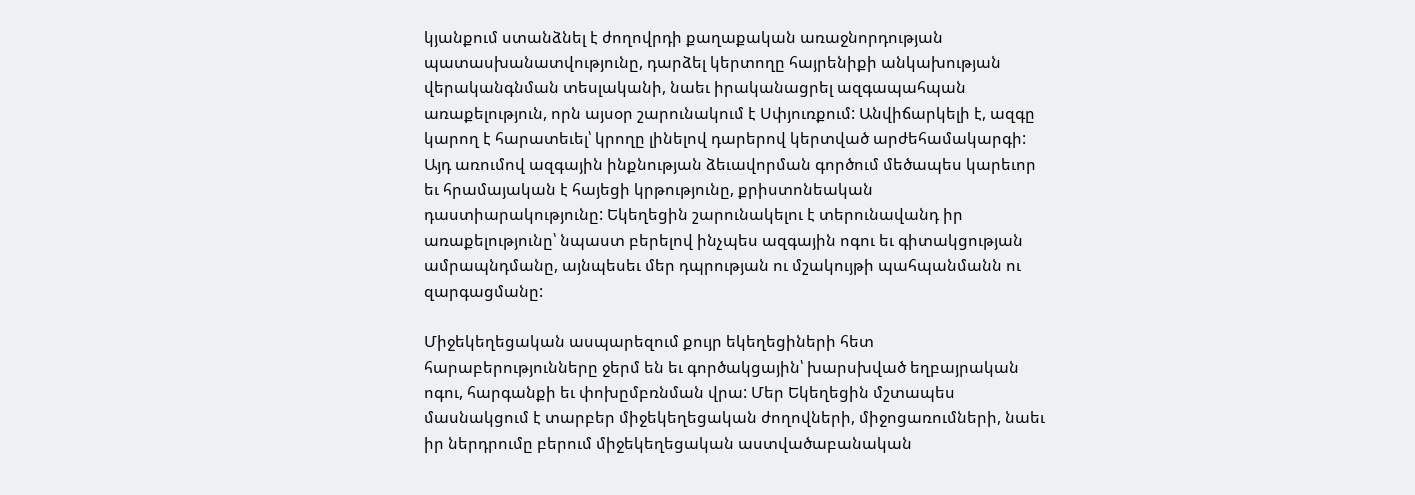կյանքում ստանձնել է ժողովրդի քաղաքական առաջնորդության պատասխանատվությունը, դարձել կերտողը հայրենիքի անկախության վերականգնման տեսլականի, նաեւ իրականացրել ազգապահպան առաքելություն, որն այսօր շարունակում է Սփյուռքում: Անվիճարկելի է, ազգը կարող է հարատեւել՝ կրողը լինելով դարերով կերտված արժեհամակարգի: Այդ առումով ազգային ինքնության ձեւավորման գործում մեծապես կարեւոր եւ հրամայական է հայեցի կրթությունը, քրիստոնեական դաստիարակությունը: Եկեղեցին շարունակելու է տերունավանդ իր առաքելությունը՝ նպաստ բերելով ինչպես ազգային ոգու եւ գիտակցության ամրապնդմանը, այնպեսեւ մեր դպրության ու մշակույթի պահպանմանն ու զարգացմանը:

Միջեկեղեցական ասպարեզում քույր եկեղեցիների հետ հարաբերությունները ջերմ են եւ գործակցային՝ խարսխված եղբայրական ոգու, հարգանքի եւ փոխըմբռնման վրա: Մեր Եկեղեցին մշտապես մասնակցում է տարբեր միջեկեղեցական ժողովների, միջոցառումների, նաեւ իր ներդրումը բերում միջեկեղեցական աստվածաբանական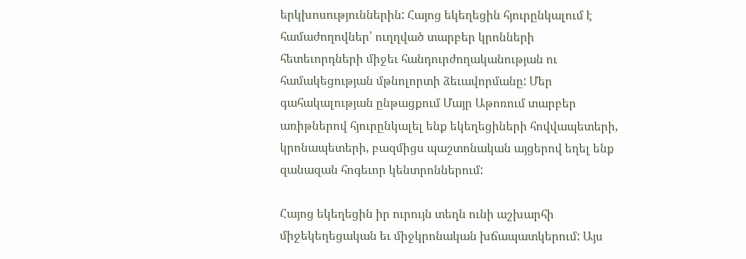երկխոսություններին: Հայոց եկեղեցին հյուրընկալում է համաժողովներ՝ ուղղված տարբեր կրոնների հետեւորդների միջեւ հանդուրժողականության ու համակեցության մթնոլորտի ձեւավորմանը: Մեր գահակալության ընթացքում Մայր Աթոռում տարբեր առիթներով հյուրընկալել ենք եկեղեցիների հովվապետերի, կրոնապետերի, բազմիցս պաշտոնական այցերով եղել ենք զանազան հոգեւոր կենտրոններում:

Հայոց եկեղեցին իր ուրույն տեղն ունի աշխարհի միջեկեղեցական եւ միջկրոնական խճապատկերում: Այս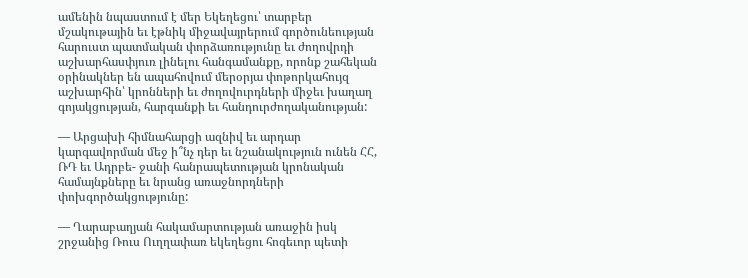ամենին նպաստում է մեր Եկեղեցու՝ տարբեր մշակութային եւ էթնիկ միջավայրերում գործունեության հարուստ պատմական փորձառությունը եւ ժողովրդի աշխարհասփյուռ լինելու հանգամանքը, որոնք շահեկան օրինակներ են ապահովում մերօրյա փոթորկահույզ աշխարհին՝ կրոնների եւ ժողովուրդների միջեւ խաղաղ գոյակցության, հարգանքի եւ հանդուրժողականության:

— Արցախի հիմնահարցի ազնիվ եւ արդար կարգավորման մեջ ի՞նչ դեր եւ նշանակություն ունեն ՀՀ, ՌԴ եւ Ադրբե- ջանի հանրապետության կրոնական համայնքները եւ նրանց առաջնորդների փոխգործակցությունը:

— Ղարաբաղյան հակամարտության առաջին իսկ շրջանից Ռուս Ուղղափառ եկեղեցու հոգեւոր պետի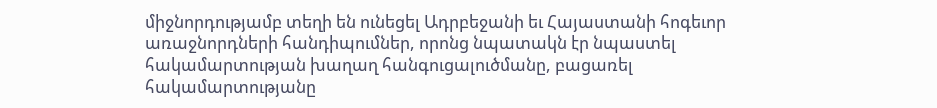միջնորդությամբ տեղի են ունեցել Ադրբեջանի եւ Հայաստանի հոգեւոր առաջնորդների հանդիպումներ, որոնց նպատակն էր նպաստել հակամարտության խաղաղ հանգուցալուծմանը, բացառել հակամարտությանը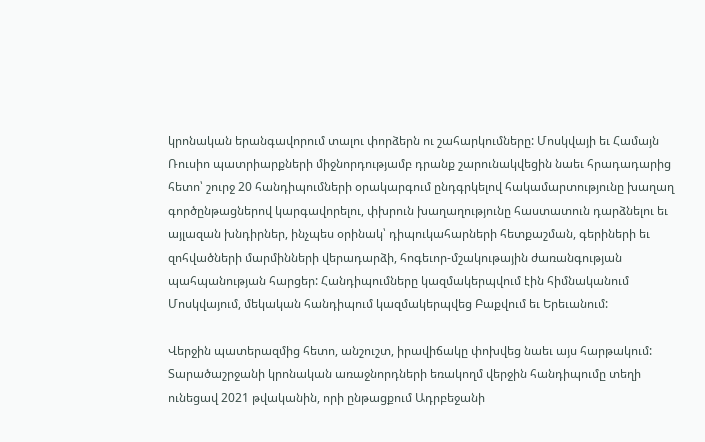կրոնական երանգավորում տալու փորձերն ու շահարկումները: Մոսկվայի եւ Համայն Ռուսիո պատրիարքների միջնորդությամբ դրանք շարունակվեցին նաեւ հրադադարից հետո՝ շուրջ 20 հանդիպումների օրակարգում ընդգրկելով հակամարտությունը խաղաղ գործընթացներով կարգավորելու, փխրուն խաղաղությունը հաստատուն դարձնելու եւ այլազան խնդիրներ, ինչպես օրինակ՝ դիպուկահարների հետքաշման, գերիների եւ զոհվածների մարմինների վերադարձի, հոգեւոր-մշակութային ժառանգության պահպանության հարցեր: Հանդիպումները կազմակերպվում էին հիմնականում Մոսկվայում, մեկական հանդիպում կազմակերպվեց Բաքվում եւ Երեւանում:

Վերջին պատերազմից հետո, անշուշտ, իրավիճակը փոխվեց նաեւ այս հարթակում: Տարածաշրջանի կրոնական առաջնորդների եռակողմ վերջին հանդիպումը տեղի ունեցավ 2021 թվականին, որի ընթացքում Ադրբեջանի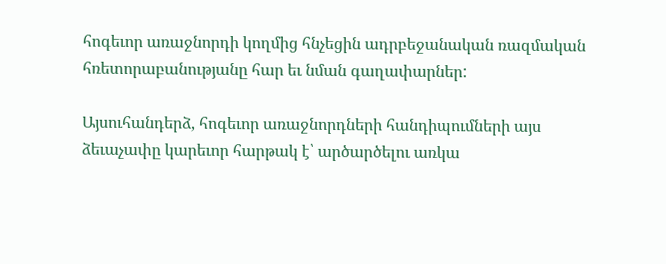հոգեւոր առաջնորդի կողմից հնչեցին ադրբեջանական ռազմական հռետորաբանությանը հար եւ նման գաղափարներ:

Այսուհանդերձ, հոգեւոր առաջնորդների հանդիպումների այս ձեւաչափը կարեւոր հարթակ է՝ արծարծելու առկա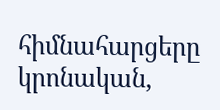հիմնահարցերը կրոնական,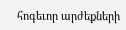հոգեւոր արժեքների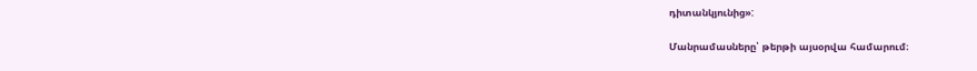դիտանկյունից»:

Մանրամասները՝ թերթի այսօրվա համարում։